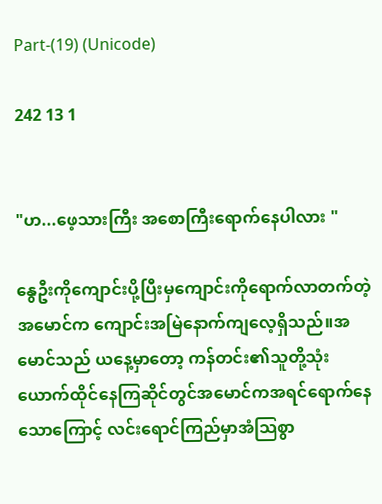Part-(19) (Unicode)

242 13 1


"ဟ...ဖေ့သားကြီး အစောကြီးရောက်နေပါလား "

နွေဦးကိုကျောင်းပို့ပြီးမှကျောင်းကိုရောက်လာတက်တဲ့ အမောင်က ကျောင်းအမြဲနောက်ကျလေ့ရှိသည်။အမောင်သည် ယနေ့မှာတော့ ကန်တင်း၏သူတို့သုံးယောက်ထိုင်နေကြဆိုင်တွင်အမောင်ကအရင်ရောက်နေသောကြောင့် လင်းရောင်ကြည်မှာအံသြစွာ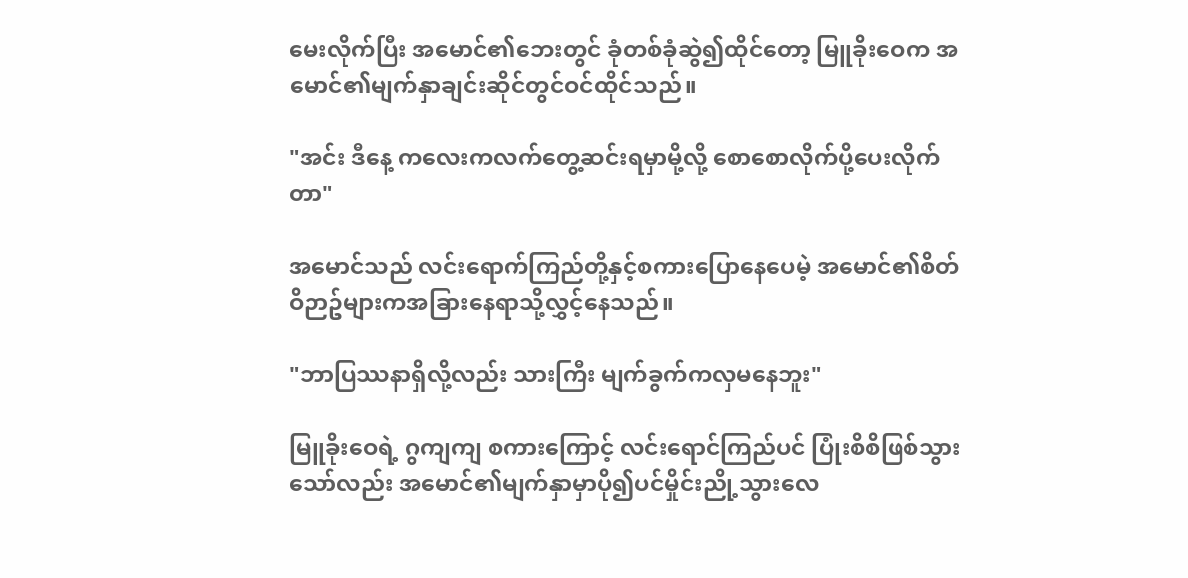မေးလိုက်ပြီး အမောင်၏ဘေးတွင် ခုံတစ်ခုံဆွဲ၍ထိုင်တော့ မြူခိုးဝေက အမောင်၏မျက်နှာချင်းဆိုင်တွင်ဝင်ထိုင်သည်။

"အင်း ဒီနေ့ ကလေးကလက်တွေ့ဆင်းရမှာမို့လို့ စောစောလိုက်ပို့ပေးလိုက်တာ"

အမောင်သည် လင်းရောက်ကြည်တို့နှင့်စကားပြောနေပေမဲ့ အမောင်၏စိတ်ဝိဉာဥ်များကအခြားနေရာသို့လွှင့်နေသည်။

"ဘာပြဿနာရှိလို့လည်း သားကြီး မျက်ခွက်ကလှမနေဘူး"

မြူခိုးဝေရဲ့ ဂွကျကျ စကားကြောင့် လင်းရောင်ကြည်ပင် ပြုံးစိစိဖြစ်သွားသော်လည်း အမောင်၏မျက်နှာမှာပို၍ပင်မှိုင်းညို့သွားလေ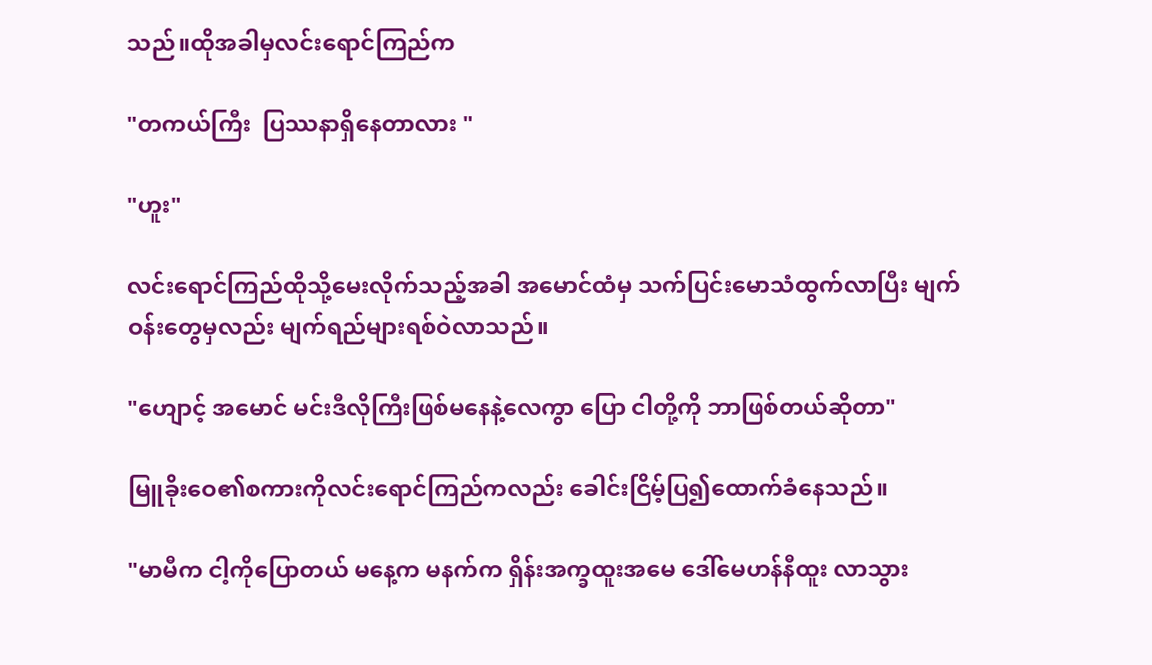သည်။ထိုအခါမှလင်းရောင်ကြည်က

"တကယ်ကြီး  ပြဿနာရှိနေတာလား "

"ဟူး"

လင်းရောင်ကြည်ထိုသို့မေးလိုက်သည့်အခါ အမောင်ထံမှ သက်ပြင်းမောသံထွက်လာပြီး မျက်ဝန်းတွေမှလည်း မျက်ရည်များရစ်ဝဲလာသည်။

"ဟျောင့် အမောင် မင်းဒီလိုကြီးဖြစ်မနေနဲ့လေကွာ ပြော ငါတို့ကို ဘာဖြစ်တယ်ဆိုတာ"

မြူခိုးဝေ၏စကားကိုလင်းရောင်ကြည်ကလည်း ခေါင်းငြိမ့်ပြ၍ထောက်ခံနေသည်။

"မာမီက ငါ့ကိုပြောတယ် မနေ့က မနက်က ရှိန်းအက္ခထူးအမေ ဒေါ်မေဟန်နီထူး လာသွား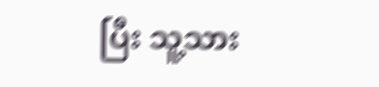ပြီး သူ့သား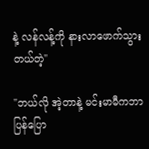နဲ့ လန်လန့်ကို နားလာဖောက်သွားတယ်တဲ့"

"ဘယ်လို အဲ့တာနဲ့ မင်းမာမီကဘာပြန်ပြော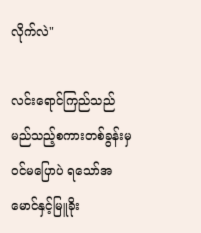လိုက်လဲ"

လင်းရောင်ကြည်သည်မည်သည့်စကားတစ်ခွန်းမှ ဝင်မပြောပဲ ရသော်အမောင်နှင့်မြူခိုး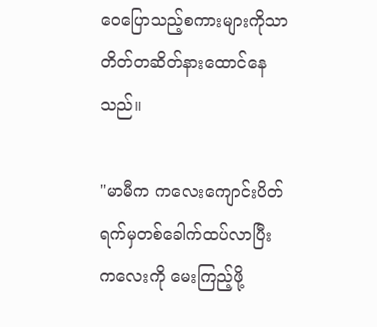ဝေပြောသည့်စကားများကိုသာ တိတ်တဆိတ်နားထောင်နေသည်။

"မာမီက ကလေးကျောင်းပိတ်ရက်မှတစ်ခေါက်ထပ်လာပြီး ကလေးကို မေးကြည့်ဖို့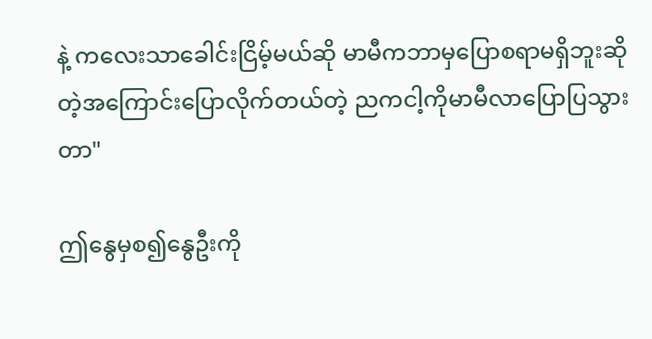နဲ့ ကလေးသာခေါင်းငြိမ့်မယ်ဆို မာမီကဘာမှပြောစရာမရှိဘူးဆိုတဲ့အကြောင်းပြောလိုက်တယ်တဲ့ ညကငါ့ကိုမာမီလာပြောပြသွားတာ"

ဤနွေမှစ၍နွေဦးကို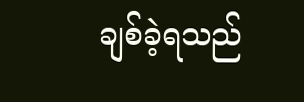ချစ်ခဲ့ရသည်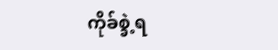ကိုခ်စ္ခဲ့ရ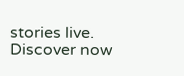stories live. Discover now